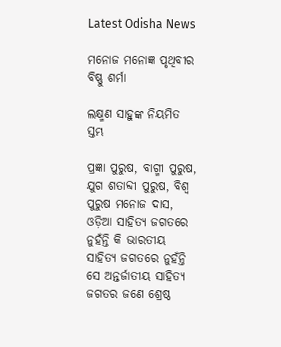Latest Odisha News

ମନୋଜ ମନୋଜ୍ଞ ପୃଥିବୀର ବିଷ୍ଣୁ ଶର୍ମା

ଲକ୍ଷ୍ମଣ ସାହୁଙ୍କ ନିୟମିତ ସ୍ତମ୍ଭ

ପ୍ରଜ୍ଞା ପୁରୁଷ, ବାଗ୍ମୀ ପୁରୁଷ, ଯୁଗ ଶତାବ୍ଦୀ ପୁରୁଷ, ବିଶ୍ୱ ପୁରୁଷ ମନୋଜ ଦାସ, ଓଡ଼ିଆ ସାହିତ୍ୟ ଜଗତରେ ନୁହଁନ୍ତି କି ଭାରତୀୟ ସାହିତ୍ୟ ଜଗତରେ ନୁହଁନ୍ତି ସେ ଅନ୍ତର୍ଜାତୀୟ ସାହିତ୍ୟ ଜଗତର ଜଣେ ଶ୍ରେଷ୍ଠ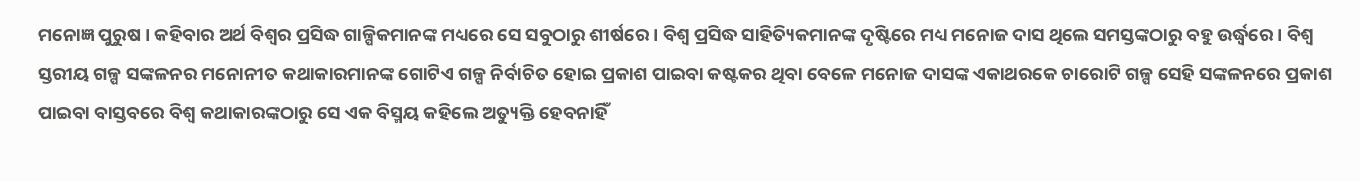ମନୋଜ୍ଞ ପୁରୁଷ । କହିବାର ଅର୍ଥ ବିଶ୍ୱର ପ୍ରସିଦ୍ଧ ଗାଳ୍ପିକମାନଙ୍କ ମଧ୍ୟରେ ସେ ସବୁଠାରୁ ଶୀର୍ଷରେ । ବିଶ୍ୱ ପ୍ରସିଦ୍ଧ ସାହିତ୍ୟିକମାନଙ୍କ ଦୃଷ୍ଟିରେ ମଧ୍ୟ ମନୋଜ ଦାସ ଥିଲେ ସମସ୍ତଙ୍କଠାରୁ ବହୁ ଉର୍ଦ୍ଧ୍ୱରେ । ବିଶ୍ୱ ସ୍ତରୀୟ ଗଳ୍ପ ସଙ୍କଳନର ମନୋନୀତ କଥାକାରମାନଙ୍କ ଗୋଟିଏ ଗଳ୍ପ ନିର୍ବାଚିତ ହୋଇ ପ୍ରକାଶ ପାଇବା କଷ୍ଟକର ଥିବା ବେଳେ ମନୋଜ ଦାସଙ୍କ ଏକାଥରକେ ଚାରୋଟି ଗଳ୍ପ ସେହି ସଙ୍କଳନରେ ପ୍ରକାଶ ପାଇବା ବାସ୍ତବରେ ବିଶ୍ୱ କଥାକାରଙ୍କଠାରୁ ସେ ଏକ ବିସ୍ମୟ କହିଲେ ଅତ୍ୟୁକ୍ତି ହେବନାହିଁ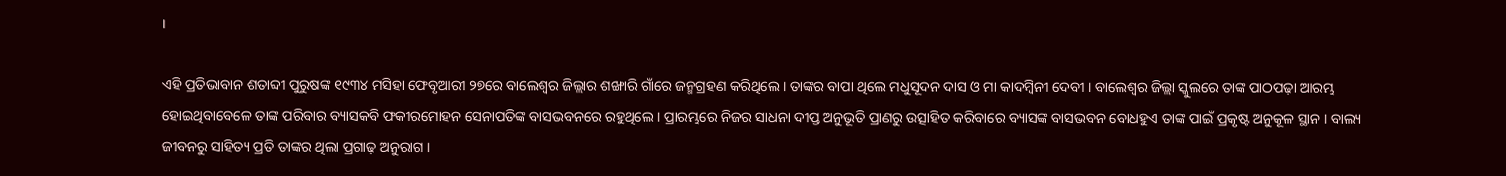।

ଏହି ପ୍ରତିଭାବାନ ଶତାବ୍ଦୀ ପୁରୁଷଙ୍କ ୧୯୩୪ ମସିହା ଫେବୃଆରୀ ୨୭ରେ ବାଲେଶ୍ୱର ଜିଲ୍ଲାର ଶଙ୍ଖାରି ଗାଁରେ ଜନ୍ମଗ୍ରହଣ କରିଥିଲେ । ତାଙ୍କର ବାପା ଥିଲେ ମଧୁସୂଦନ ଦାସ ଓ ମା କାଦମ୍ବିନୀ ଦେବୀ । ବାଲେଶ୍ୱର ଜିଲ୍ଲା ସ୍କୁଲରେ ତାଙ୍କ ପାଠପଢ଼ା ଆରମ୍ଭ ହୋଇଥିବାବେଳେ ତାଙ୍କ ପରିବାର ବ୍ୟାସକବି ଫକୀରମୋହନ ସେନାପତିଙ୍କ ବାସଭବନରେ ରହୁଥିଲେ । ପ୍ରାରମ୍ଭରେ ନିଜର ସାଧନା ଦୀପ୍ତ ଅନୁଭୂତି ପ୍ରାଣରୁ ଉତ୍ସାହିତ କରିବାରେ ବ୍ୟାସଙ୍କ ବାସଭବନ ବୋଧହୁଏ ତାଙ୍କ ପାଇଁ ପ୍ରକୃଷ୍ଟ ଅନୁକୂଳ ସ୍ଥାନ । ବାଲ୍ୟ ଜୀବନରୁ ସାହିତ୍ୟ ପ୍ରତି ତାଙ୍କର ଥିଲା ପ୍ରଗାଢ଼ ଅନୁରାଗ ।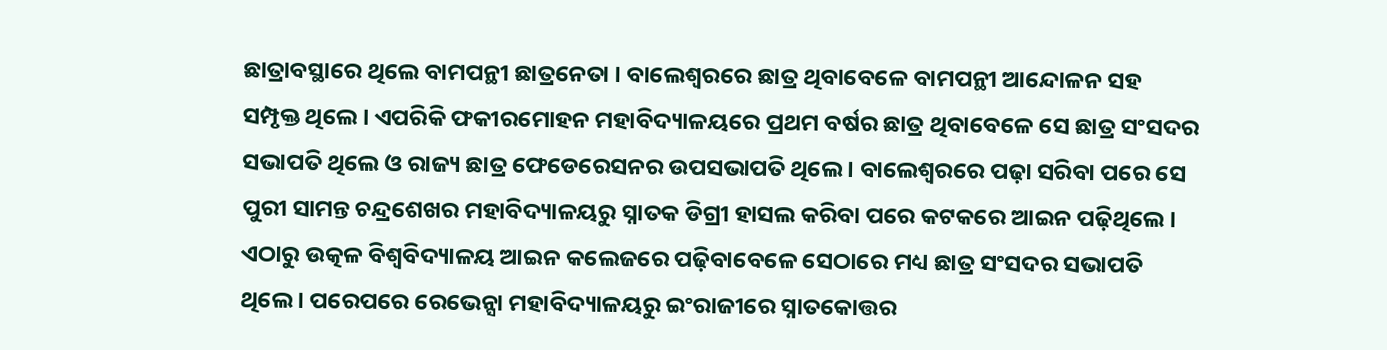ଛାତ୍ରାବସ୍ଥାରେ ଥିଲେ ବାମପନ୍ଥୀ ଛାତ୍ରନେତା । ବାଲେଶ୍ବରରେ ଛାତ୍ର ଥିବାବେଳେ ବାମପନ୍ଥୀ ଆନ୍ଦୋଳନ ସହ ସମ୍ପୃକ୍ତ ଥିଲେ । ଏପରିକି ଫକୀରମୋହନ ମହାବିଦ୍ୟାଳୟରେ ପ୍ରଥମ ବର୍ଷର ଛାତ୍ର ଥିବାବେଳେ ସେ ଛାତ୍ର ସଂସଦର ସଭାପତି ଥିଲେ ଓ ରାଜ୍ୟ ଛାତ୍ର ଫେଡେରେସନର ଉପସଭାପତି ଥିଲେ । ବାଲେଶ୍ବରରେ ପଢ଼ା ସରିବା ପରେ ସେ ପୁରୀ ସାମନ୍ତ ଚନ୍ଦ୍ରଶେଖର ମହାବିଦ୍ୟାଳୟରୁ ସ୍ନାତକ ଡିଗ୍ରୀ ହାସଲ କରିବା ପରେ କଟକରେ ଆଇନ ପଢ଼ିଥିଲେ। ଏଠାରୁ ଉତ୍କଳ ବିଶ୍ୱବିଦ୍ୟାଳୟ ଆଇନ କଲେଜରେ ପଢ଼ିବାବେଳେ ସେଠାରେ ମଧ୍ୟ ଛାତ୍ର ସଂସଦର ସଭାପତି ଥିଲେ । ପରେପରେ ରେଭେନ୍ସା ମହାବିଦ୍ୟାଳୟରୁ ଇଂରାଜୀରେ ସ୍ନାତକୋତ୍ତର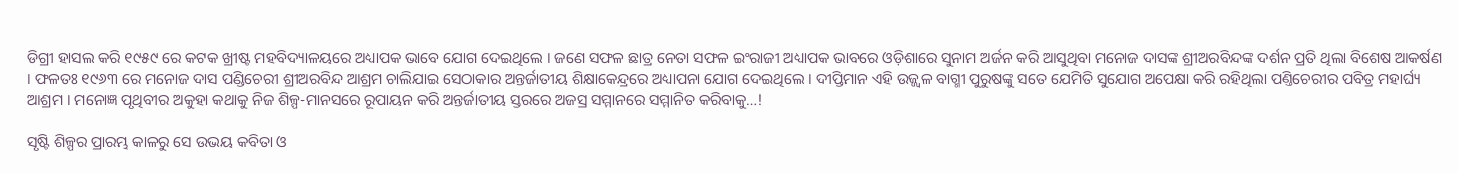ଡିଗ୍ରୀ ହାସଲ କରି ୧୯୫୯ ରେ କଟକ ଖ୍ରୀଷ୍ଟ ମହବିଦ୍ୟାଳୟରେ ଅଧ୍ୟାପକ ଭାବେ ଯୋଗ ଦେଇଥିଲେ । ଜଣେ ସଫଳ ଛାତ୍ର ନେତା ସଫଳ ଇଂରାଜୀ ଅଧ୍ୟାପକ ଭାବରେ ଓଡ଼ିଶାରେ ସୁନାମ ଅର୍ଜନ କରି ଆସୁଥିବା ମନୋଜ ଦାସଙ୍କ ଶ୍ରୀଅରବିନ୍ଦଙ୍କ ଦର୍ଶନ ପ୍ରତି ଥିଲା ବିଶେଷ ଆକର୍ଷଣ । ଫଳତଃ ୧୯୬୩ ରେ ମନୋଜ ଦାସ ପଣ୍ଡିଚେରୀ ଶ୍ରୀଅରବିନ୍ଦ ଆଶ୍ରମ ଚାଲିଯାଇ ସେଠାକାର ଅନ୍ତର୍ଜାତୀୟ ଶିକ୍ଷାକେନ୍ଦ୍ରରେ ଅଧ୍ୟାପନା ଯୋଗ ଦେଇଥିଲେ । ଦୀପ୍ତିମାନ ଏହି ଉଜ୍ଜ୍ୱଳ ବାଗ୍ମୀ ପୁରୁଷଙ୍କୁ ସତେ ଯେମିତି ସୁଯୋଗ ଅପେକ୍ଷା କରି ରହିଥିଲା ପଣ୍ତିଚେରୀର ପବିତ୍ର ମହାର୍ଘ୍ୟ ଆଶ୍ରମ । ମନୋଜ୍ଞ ପୃଥିବୀର ଅକୁହା କଥାକୁ ନିଜ ଶିଳ୍ପ-ମାନସରେ ରୂପାୟନ କରି ଅନ୍ତର୍ଜାତୀୟ ସ୍ତରରେ ଅଜସ୍ର ସମ୍ମାନରେ ସମ୍ମାନିତ କରିବାକୁ…!

ସୃଷ୍ଟି ଶିଳ୍ପର ପ୍ରାରମ୍ଭ କାଳରୁ ସେ ଉଭୟ କବିତା ଓ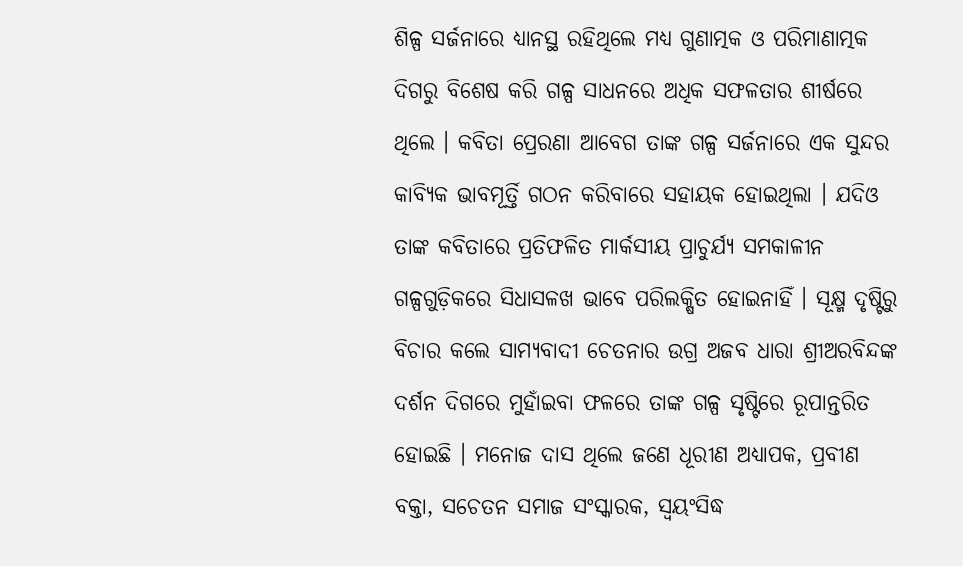ଶିଳ୍ପ ସର୍ଜନାରେ ଧ୍ୟାନସ୍ଥ ରହିଥିଲେ ମଧ୍ୟ ଗୁଣାତ୍ମକ ଓ ପରିମାଣାତ୍ମକ ଦିଗରୁ ବିଶେଷ କରି ଗଳ୍ପ ସାଧନରେ ଅଧିକ ସଫଳତାର ଶୀର୍ଷରେ ଥିଲେ । କବିତା ପ୍ରେରଣା ଆବେଗ ତାଙ୍କ ଗଳ୍ପ ସର୍ଜନାରେ ଏକ ସୁନ୍ଦର କାବ୍ୟିକ ଭାବମୂର୍ତ୍ତି ଗଠନ କରିବାରେ ସହାୟକ ହୋଇଥିଲା । ଯଦିଓ ତାଙ୍କ କବିତାରେ ପ୍ରତିଫଳିତ ମାର୍କସୀୟ ପ୍ରାଚୁର୍ଯ୍ୟ ସମକାଳୀନ ଗଳ୍ପଗୁଡ଼ିକରେ ସିଧାସଳଖ ଭାବେ ପରିଲକ୍ଷିତ ହୋଇନାହିଁ । ସୂକ୍ଷ୍ମ ଦୃଷ୍ଟିରୁ ବିଚାର କଲେ ସାମ୍ୟବାଦୀ ଚେତନାର ଉଗ୍ର ଅଜବ ଧାରା ଶ୍ରୀଅରବିନ୍ଦଙ୍କ ଦର୍ଶନ ଦିଗରେ ମୁହାଁଇବା ଫଳରେ ତାଙ୍କ ଗଳ୍ପ ସୃଷ୍ଟିରେ ରୂପାନ୍ତରିତ ହୋଇଛି । ମନୋଜ ଦାସ ଥିଲେ ଜଣେ ଧୂରୀଣ ଅଧ୍ୟାପକ, ପ୍ରବୀଣ ବକ୍ତା, ସଚେତନ ସମାଜ ସଂସ୍କାରକ, ସ୍ୱୟଂସିଦ୍ଧ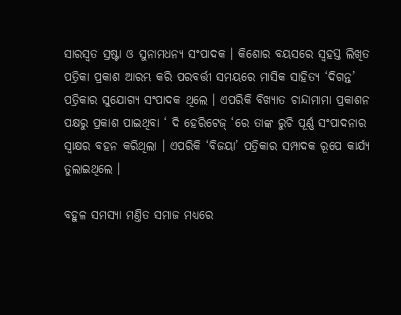ସାରସ୍ଵତ ସ୍ରଷ୍ଟା ଓ ସୁନାମଧନ୍ୟ ସଂପାଦକ । କିଶୋର ବୟସରେ ସ୍ୱହସ୍ତ ଲିଖିତ ପତ୍ରିକା ପ୍ରକାଶ ଆରମ୍ଭ କରି ପରବର୍ତ୍ତୀ ସମୟରେ ମାସିକ ସାହିତ୍ୟ ‘ଦିଗନ୍ତ’ ପତ୍ରିକାର ସୁଯୋଗ୍ୟ ସଂପାଦକ ଥିଲେ । ଏପରିକି ବିଖ୍ୟାତ ଚାନ୍ଦାମାମା ପ୍ରକାଶନ ପକ୍ଷରୁ ପ୍ରକାଶ ପାଇଥିବା ‘ ଦି ହେରିଟେଜ୍ ‘ରେ ତାଙ୍କ ରୁଚି ପୂର୍ଣ୍ଣ ସଂପାଦନାର ସ୍ୱାକ୍ଷର ବହନ କରିଥିଲା । ଏପରିକି ‘ବିଜୟା’ ପତ୍ରିକାର ସମ୍ପାଦକ ରୂପେ କାର୍ଯ୍ୟ ତୁଲାଇଥିଲେ ।

ବହୁଳ ସମସ୍ୟା ମଣ୍ତିତ ସମାଜ ମଧ୍ୟରେ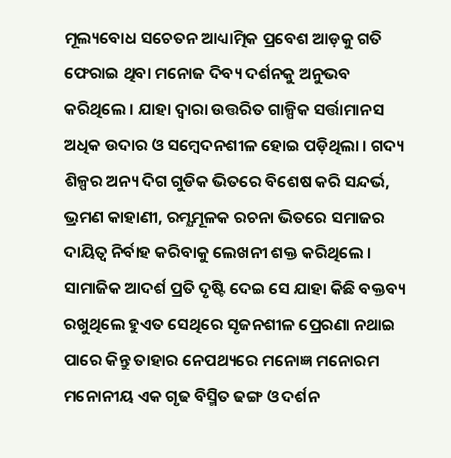ମୂଲ୍ୟବୋଧ ସଚେତନ ଆଧ୍ୟାତ୍ମିକ ପ୍ରବେଶ ଆଡ଼କୁ ଗତି ଫେରାଇ ଥିବା ମନୋଜ ଦିବ୍ୟ ଦର୍ଶନକୁ ଅନୁଭବ କରିଥିଲେ । ଯାହା ଦ୍ବାରା ଉତ୍ତରିତ ଗାଳ୍ପିକ ସର୍ତ୍ତାମାନସ ଅଧିକ ଉଦାର ଓ ସମ୍ବେଦନଶୀଳ ହୋଇ ପଡ଼ିଥିଲା । ଗଦ୍ୟ ଶିଳ୍ପର ଅନ୍ୟ ଦିଗ ଗୁଡିକ ଭିତରେ ବିଶେଷ କରି ସନ୍ଦର୍ଭ, ଭ୍ରମଣ କାହାଣୀ, ରମ୍ଯମୂଳକ ରଚନା ଭିତରେ ସମାଜର ଦାୟିତ୍ଵ ନିର୍ବାହ କରିବାକୁ ଲେଖନୀ ଶକ୍ତ କରିଥିଲେ । ସାମାଜିକ ଆଦର୍ଶ ପ୍ରତି ଦୃଷ୍ଟି ଦେଇ ସେ ଯାହା କିଛି ବକ୍ତବ୍ୟ ରଖୁଥିଲେ ହୁଏତ ସେଥିରେ ସୃଜନଶୀଳ ପ୍ରେରଣା ନଥାଇ ପାରେ କିନ୍ତୁ ତାହାର ନେପଥ୍ୟରେ ମନୋଜ୍ଞ ମନୋରମ ମନୋନୀୟ ଏକ ଗୃଢ ବିସ୍ମିତ ଢଙ୍ଗ ଓ ଦର୍ଶନ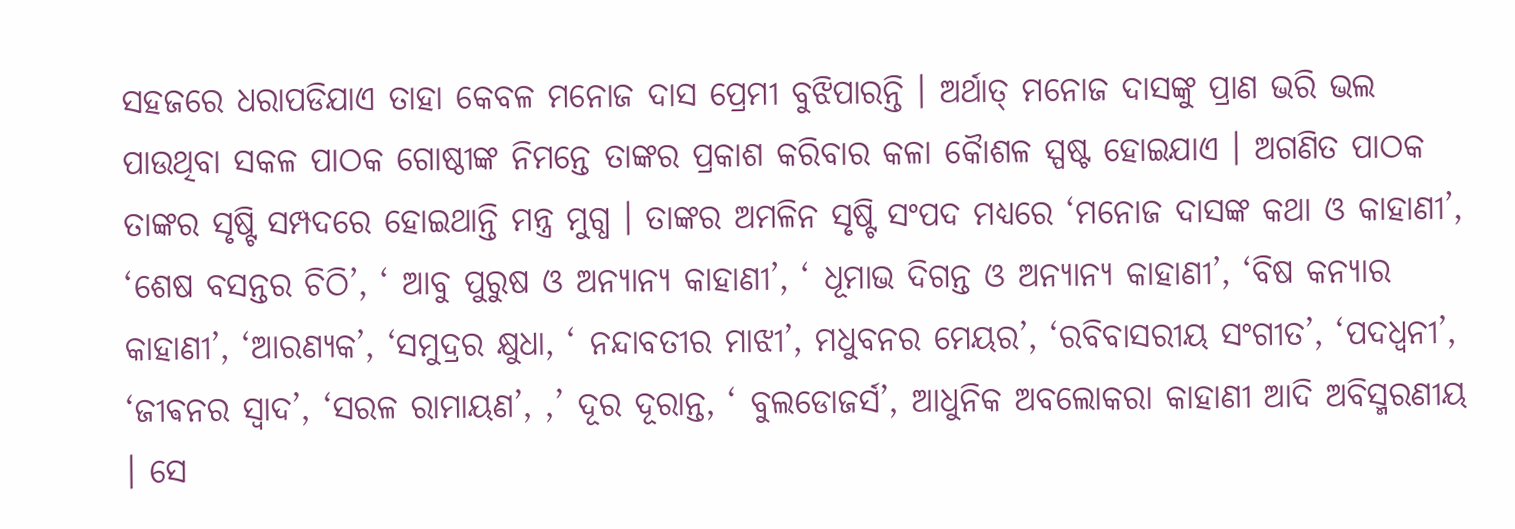ସହଜରେ ଧରାପଡିଯାଏ ତାହା କେବଳ ମନୋଜ ଦାସ ପ୍ରେମୀ ବୁଝିପାରନ୍ତି । ଅର୍ଥାତ୍ ମନୋଜ ଦାସଙ୍କୁ ପ୍ରାଣ ଭରି ଭଲ ପାଉଥିବା ସକଳ ପାଠକ ଗୋଷ୍ଠୀଙ୍କ ନିମନ୍ତେ ତାଙ୍କର ପ୍ରକାଶ କରିବାର କଳା କୈାଶଳ ସ୍ପଷ୍ଟ ହୋଇଯାଏ । ଅଗଣିତ ପାଠକ ତାଙ୍କର ସୃଷ୍ଟି ସମ୍ପଦରେ ହୋଇଥାନ୍ତି ମନ୍ତ୍ର ମୁଗ୍ଧ । ତାଙ୍କର ଅମଳିନ ସୃଷ୍ଟି ସଂପଦ ମଧ୍ୟରେ ‘ମନୋଜ ଦାସଙ୍କ କଥା ଓ କାହାଣୀ’, ‘ଶେଷ ବସନ୍ତର ଚିଠି’, ‘ ଆବୁ ପୁରୁଷ ଓ ଅନ୍ୟାନ୍ୟ କାହାଣୀ’, ‘ ଧୂମାଭ ଦିଗନ୍ତ ଓ ଅନ୍ୟାନ୍ୟ କାହାଣୀ’, ‘ବିଷ କନ୍ୟାର କାହାଣୀ’, ‘ଆରଣ୍ୟକ’, ‘ସମୁଦ୍ରର କ୍ଷୁଧା, ‘ ନନ୍ଦାବତୀର ମାଝୀ’, ମଧୁବନର ମେୟର’, ‘ରବିବାସରୀୟ ସଂଗୀତ’, ‘ପଦଧ୍ୱନୀ’, ‘ଜୀଵନର ସ୍ୱାଦ’, ‘ସରଳ ରାମାୟଣ’, ,’ ଦୂର ଦୂରାନ୍ତ, ‘ ବୁଲଡୋଜର୍ସ’, ଆଧୁନିକ ଅବଲୋକରା କାହାଣୀ ଆଦି ଅବିସ୍ମରଣୀୟ । ସେ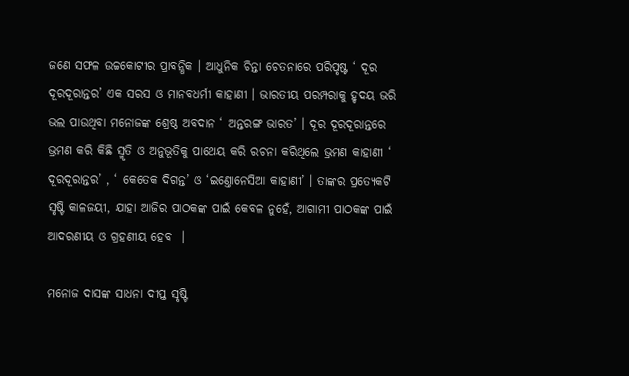ଜଣେ ସଫଳ ଉଚ୍ଚକୋଟୀର ପ୍ରାବନ୍ଧିକ । ଆଧୁନିକ ଚିନ୍ତା ଚେତନାରେ ପରିପୃଷ୍ଟ ‘ ଦୂର ଦୂରଦୂରାନ୍ତର’ ଏକ ସରସ ଓ ମାନବଧର୍ମୀ କାହାଣୀ । ଭାରତୀୟ ପରମ୍ପରାକୁ ହୃଦୟ ଭରି ଭଲ ପାଉଥିବା ମନୋଜଙ୍କ ଶ୍ରେଷ୍ଠ ଅବଦାନ ‘ ଅନ୍ତରଙ୍ଗ ଭାରତ’ । ଦୂର ଦୂରଦୂରାନ୍ତରେ ଭ୍ରମଣ କରି କିଛି ସ୍ମୃତି ଓ ଅନୁଭୂତିକୁ ପାଥେୟ କରି ରଚନା କରିଥିଲେ ଭ୍ରମଣ କାହାଣୀ ‘ ଦୂରଦୂରାନ୍ତର’ , ‘ କେତେକ ଦିଗନ୍ତ’ ଓ ‘ଇଣ୍ତୋନେସିଆ କାହାଣୀ’ । ତାଙ୍କର ପ୍ରତ୍ୟେକଟି ସୃଷ୍ଟି କାଳଜୟୀ, ଯାହା ଆଜିର ପାଠକଙ୍କ ପାଇଁ କେବଳ ନୁହେଁ, ଆଗାମୀ ପାଠକଙ୍କ ପାଇଁ ଆଦରଣୀୟ ଓ ଗ୍ରହଣୀୟ ହେବ ‌ ।

ମନୋଜ ଦାସଙ୍କ ସାଧନା ଦୀପ୍ତ ସୃଷ୍ଟି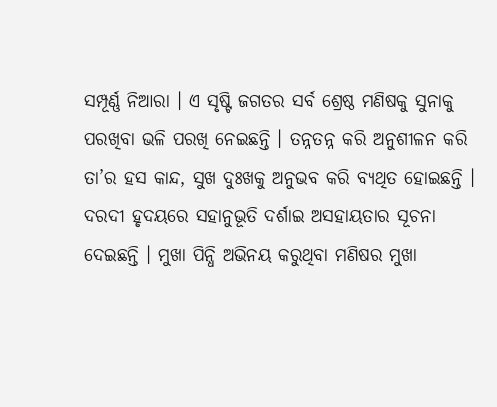ସମ୍ପୂର୍ଣ୍ଣ ନିଆରା । ଏ ସୃଷ୍ଟି ଜଗତର ସର୍ବ ଶ୍ରେଷ୍ଠ ମଣିଷକୁ ସୁନାକୁ ପରଖିବା ଭଳି ପରଖି ନେଇଛନ୍ତି । ତନ୍ନତନ୍ନ କରି ଅନୁଶୀଳନ କରି ତା’ର ହସ କାନ୍ଦ, ସୁଖ ଦୁଃଖକୁ ଅନୁଭବ କରି ବ୍ୟଥିତ ହୋଇଛନ୍ତି । ଦରଦୀ ହୃଦୟରେ ସହାନୁଭୂତି ଦର୍ଶାଇ ଅସହାୟତାର ସୂଚନା ଦେଇଛନ୍ତି । ମୁଖା ପିନ୍ଧି ଅଭିନୟ କରୁଥିବା ମଣିଷର ମୁଖା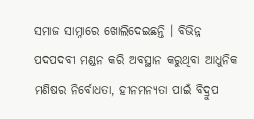ସମାଜ ସାମ୍ନାରେ ଖୋଲିଦେଇଛନ୍ତି । ବିଭିନ୍ନ ପଦପଦବୀ ମଣ୍ଡନ କରି ଅବସ୍ଥାନ କରୁଥିବା ଆଧୁନିକ ମଣିଷର ନିର୍ବୋଧତା, ହୀନମନ୍ୟତା ପାଇଁ ବିଦ୍ରୁପ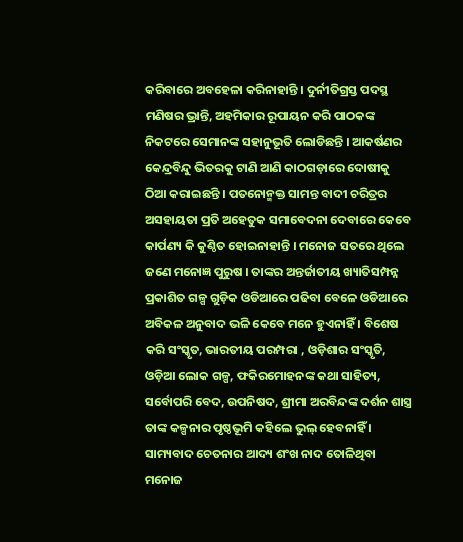କରିବାରେ ଅବହେଳା କରିନାହାନ୍ତି । ଦୁର୍ନୀତିଗ୍ରସ୍ତ ପଦସ୍ଥ ମଣିଷର ଭ୍ରାନ୍ତି, ଅହମିକାର ରୂପାୟନ କରି ପାଠକଙ୍କ ନିକଟରେ ସେମାନଙ୍କ ସହାନୁଭୂତି ଲୋଡିଛନ୍ତି । ଆକର୍ଷଣର କେନ୍ଦ୍ରବିନ୍ଦୁ ଭିତରକୁ ଟାଣି ଆଣି କାଠଗଡ଼ାରେ ଦୋଷୀକୁ ଠିଆ କରାଇଛନ୍ତି । ପତନୋନ୍ମକ୍ତ ସାମନ୍ତ ବାଦୀ ଚରିତ୍ରର ଅସହାୟତା ପ୍ରତି ଅହେତୁକ ସମାବେଦନା ଦେବାରେ କେବେ କାର୍ପଣ୍ୟ କି କୁଣ୍ଠିତ ହୋଇନାହାନ୍ତି । ମନୋଜ ସତରେ ଥିଲେ ଜଣେ ମନୋଜ୍ଞ ପୁରୁଷ । ତାଙ୍କର ଅନ୍ତର୍ଜାତୀୟ ଖ୍ୟାତିସମ୍ପନ୍ନ ପ୍ରକାଶିତ ଗଳ୍ପ ଗୁଡ଼ିକ ଓଡିଆରେ ପଢିବା ବେଳେ ଓଡିଆରେ ଅବିକଳ ଅନୁବାଦ ଭଳି କେବେ ମନେ ହୁଏନାହିଁ । ବିଶେଷ କରି ସଂସ୍କୃତ, ଭାରତୀୟ ପରମ୍ପରା , ଓଡ଼ିଶାର ସଂସ୍କୃତି, ଓଡ଼ିଆ ଲୋକ ଗଳ୍ପ, ଫକିରମୋହନଙ୍କ କଥା ସାହିତ୍ୟ, ସର୍ବୋପରି ବେଦ, ଉପନିଷଦ, ଶ୍ରୀମା ଅରବିନ୍ଦଙ୍କ ଦର୍ଶନ ଶାସ୍ତ୍ର ତାଙ୍କ କଳ୍ପନାର ପୃଷ୍ଠଭୂମି କହିଲେ ଭୁଲ୍ ହେବନାହିଁ । ସାମ୍ୟବାଦ ଚେତନାର ଆଦ୍ୟ ଶଂଖ ନାଦ ତୋଳିଥିବା ମନୋଜ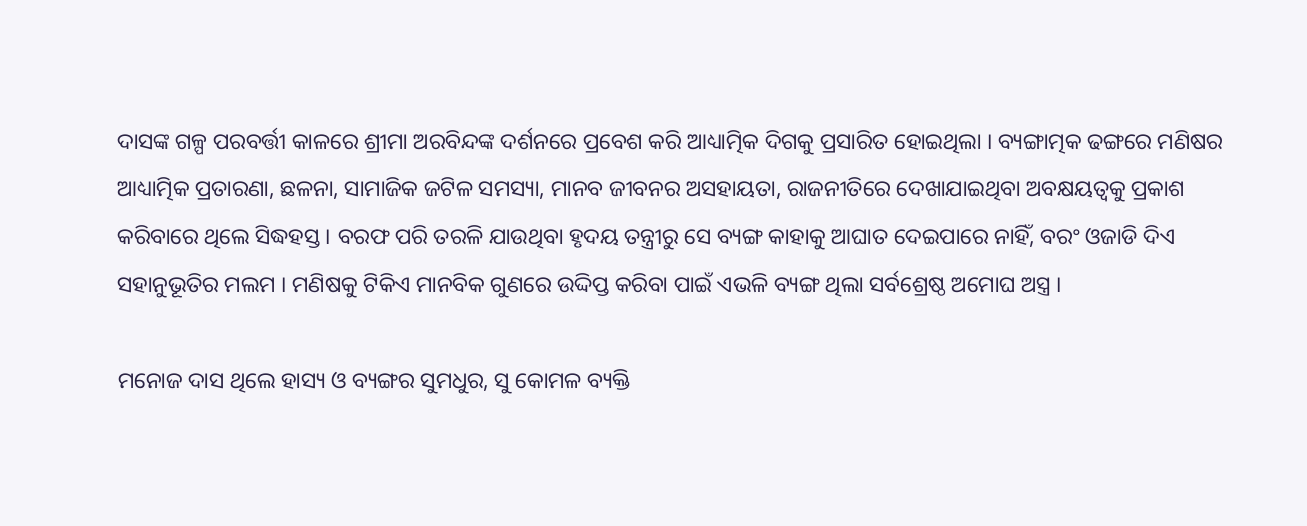ଦାସଙ୍କ ଗଳ୍ପ ପରବର୍ତ୍ତୀ କାଳରେ ଶ୍ରୀମା ଅରବିନ୍ଦଙ୍କ ଦର୍ଶନରେ ପ୍ରବେଶ କରି ଆଧ୍ୟାତ୍ମିକ ଦିଗକୁ ପ୍ରସାରିତ ହୋଇଥିଲା । ବ୍ୟଙ୍ଗାତ୍ମକ ଢଙ୍ଗରେ ମଣିଷର ଆଧ୍ୟାତ୍ମିକ ପ୍ରତାରଣା, ଛଳନା, ସାମାଜିକ ଜଟିଳ ସମସ୍ୟା, ମାନବ ଜୀବନର ଅସହାୟତା, ରାଜନୀତିରେ ଦେଖାଯାଇଥିବା ଅବକ୍ଷୟତ୍ୱକୁ ପ୍ରକାଶ କରିବାରେ ଥିଲେ ସିଦ୍ଧହସ୍ତ । ବରଫ ପରି ତରଳି ଯାଉଥିବା ହୃଦୟ ତନ୍ତ୍ରୀରୁ ସେ ବ୍ୟଙ୍ଗ କାହାକୁ ଆଘାତ ଦେଇପାରେ ନାହିଁ, ବରଂ ଓଜାଡି ଦିଏ ସହାନୁଭୂତିର ମଲମ । ମଣିଷକୁ ଟିକିଏ ମାନବିକ ଗୁଣରେ ଉଦ୍ଦିପ୍ତ କରିବା ପାଇଁ ଏଭଳି ବ୍ୟଙ୍ଗ ଥିଲା ସର୍ବଶ୍ରେଷ୍ଠ ଅମୋଘ ଅସ୍ତ୍ର ।

ମନୋଜ ଦାସ ଥିଲେ ହାସ୍ୟ ଓ ବ୍ୟଙ୍ଗର ସୁମଧୁର, ସୁ କୋମଳ ବ୍ୟକ୍ତି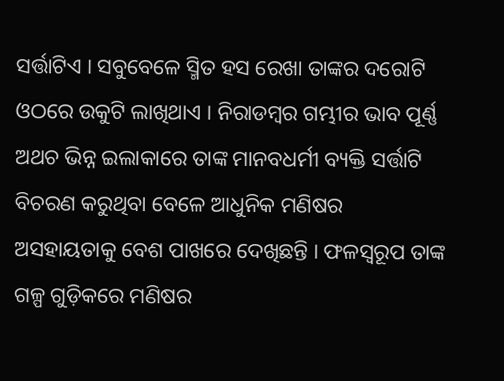ସର୍ତ୍ତାଟିଏ । ସବୁବେଳେ ସ୍ମିତ ହସ ରେଖା ତାଙ୍କର ଦରୋଟି ଓଠରେ ଉକୁଟି ଲାଖିଥାଏ । ନିରାଡମ୍ବର ଗମ୍ଭୀର ଭାବ ପୂର୍ଣ୍ଣ ଅଥଚ ଭିନ୍ନ ଇଲାକାରେ ତାଙ୍କ ମାନବଧର୍ମୀ ବ୍ୟକ୍ତି ସର୍ତ୍ତାଟି ବିଚରଣ କରୁଥିବା ବେଳେ ଆଧୁନିକ ମଣିଷର ଅସହାୟତାକୁ ବେଶ ପାଖରେ ଦେଖିଛନ୍ତି । ଫଳସ୍ୱରୂପ ତାଙ୍କ ଗଳ୍ପ ଗୁଡ଼ିକରେ ମଣିଷର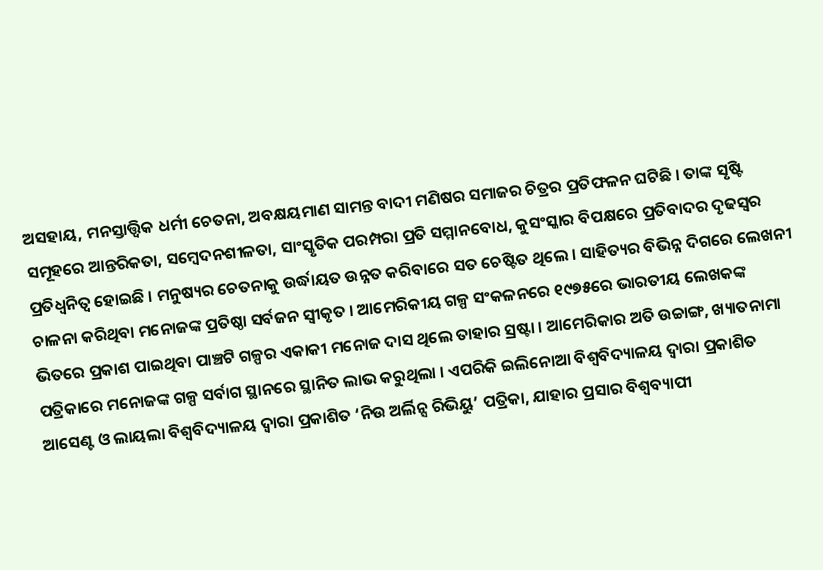ଅସହାୟ, ମନସ୍ତାତ୍ତ୍ୱିକ ଧର୍ମୀ ଚେତନା, ଅବକ୍ଷୟମାଣ ସାମନ୍ତ ବାଦୀ ମଣିଷର ସମାଜର ଚିତ୍ରର ପ୍ରତିଫଳନ ଘଟିଛି । ତାଙ୍କ ସୃଷ୍ଟି ସମୂହରେ ଆନ୍ତରିକତା, ସମ୍ବେଦନଶୀଳତା, ସାଂସ୍କୃତିକ ପରମ୍ପରା ପ୍ରତି ସମ୍ମାନବୋଧ, କୁସଂସ୍କାର ବିପକ୍ଷରେ ପ୍ରତିବାଦର ଦୃଢସ୍ୱର ପ୍ରତିଧ୍ଵନିତ୍ୱ ହୋଇଛି । ମନୁଷ୍ୟର ଚେତନାକୁ ଉର୍ଦ୍ଧାୟତ ଉନ୍ନତ କରିବାରେ ସତ ଚେଷ୍ଟିତ ଥିଲେ । ସାହିତ୍ୟର ବିଭିନ୍ନ ଦିଗରେ ଲେଖନୀ ଚାଳନା କରିଥିବା ମନୋଜଙ୍କ ପ୍ରତିଷ୍ଠା ସର୍ବଜନ ସ୍ୱୀକୃତ । ଆମେରିକୀୟ ଗଳ୍ପ ସଂକଳନରେ ୧୯୭୫ରେ ଭାରତୀୟ ଲେଖକଙ୍କ ଭିତରେ ପ୍ରକାଶ ପାଇଥିବା ପାଞ୍ଚଟି ଗଳ୍ପର ଏକାକୀ ମନୋଜ ଦାସ ଥିଲେ ତାହାର ସ୍ରଷ୍ଟା । ଆମେରିକାର ଅତି ଉଚ୍ଚାଙ୍ଗ, ଖ୍ୟାତନାମା ପତ୍ରିକାରେ ମନୋଜଙ୍କ ଗଳ୍ପ ସର୍ବାଗ ସ୍ଥାନରେ ସ୍ଥାନିତ ଲାଭ କରୁଥିଲା । ଏପରିକି ଇଲିନୋଆ ବିଶ୍ୱବିଦ୍ୟାଳୟ ଦ୍ଵାରା ପ୍ରକାଶିତ ଆସେଣ୍ଟ ଓ ଲାୟଲା ବିଶ୍ୱବିଦ୍ୟାଳୟ ଦ୍ଵାରା ପ୍ରକାଶିତ ‘ନିଉ ଅର୍ଲିନ୍ସ ରିଭିୟୁ’ ପତ୍ରିକା, ଯାହାର ପ୍ରସାର ବିଶ୍ୱବ୍ୟାପୀ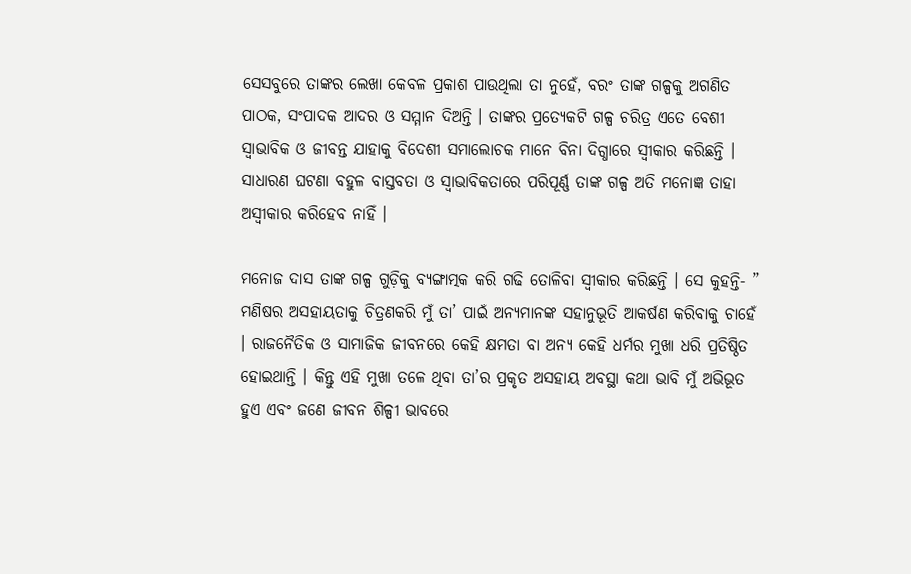ସେସବୁରେ ତାଙ୍କର ଲେଖା କେବଳ ପ୍ରକାଶ ପାଉଥିଲା ତା ନୁହେଁ, ବରଂ ତାଙ୍କ ଗଳ୍ପକୁ ଅଗଣିତ ପାଠକ, ସଂପାଦକ ଆଦର ଓ ସମ୍ମାନ ଦିଅନ୍ତି । ତାଙ୍କର ପ୍ରତ୍ୟେକଟି ଗଳ୍ପ ଚରିତ୍ର ଏତେ ବେଶୀ ସ୍ଵାଭାବିକ ଓ ଜୀବନ୍ତ ଯାହାକୁ ବିଦେଶୀ ସମାଲୋଚକ ମାନେ ବିନା ଦିଗ୍ଧାରେ ସ୍ୱୀକାର କରିଛନ୍ତି । ସାଧାରଣ ଘଟଣା ବହୁଳ ବାସ୍ତବତା ଓ ସ୍ୱାଭାବିକତାରେ ପରିପୂର୍ଣ୍ଣ ତାଙ୍କ ଗଳ୍ପ ଅତି ମନୋଜ୍ଞ ତାହା ଅସ୍ୱୀକାର କରିହେବ ନାହିଁ ।

ମନୋଜ ଦାସ ତାଙ୍କ ଗଳ୍ପ ଗୁଡ଼ିକୁ ବ୍ୟଙ୍ଗାତ୍ମକ କରି ଗଢି ତୋଳିବା ସ୍ୱୀକାର କରିଛନ୍ତି । ସେ କୁହନ୍ତି- ” ମଣିଷର ଅସହାୟତାକୁ ଚିତ୍ରଣକରି ମୁଁ ତା’ ପାଇଁ ଅନ୍ୟମାନଙ୍କ ସହାନୁଭୂତି ଆକର୍ଷଣ କରିବାକୁ ଚାହେଁ । ରାଜନୈତିକ ଓ ସାମାଜିକ ଜୀବନରେ କେହି କ୍ଷମତା ବା ଅନ୍ୟ କେହି ଧର୍ମର ମୁଖା ଧରି ପ୍ରତିଷ୍ଠିତ ହୋଇଥାନ୍ତି । କିନ୍ତୁ ଏହି ମୁଖା ତଳେ ଥିବା ତା’ର ପ୍ରକୃତ ଅସହାୟ ଅବସ୍ଥା କଥା ଭାବି ମୁଁ ଅଭିଭୂତ ହୁଏ ଏବଂ ଜଣେ ଜୀବନ ଶିଳ୍ପୀ ଭାବରେ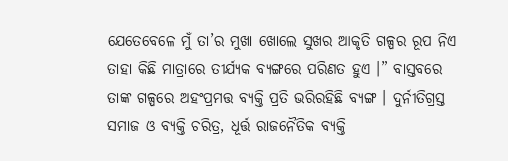ଯେତେବେଳେ ମୁଁ ତା’ର ମୁଖା ଖୋଲେ ସୁଖର ଆକୃତି ଗଳ୍ପର ରୂପ ନିଏ ତାହା କିଛି ମାତ୍ରାରେ ତୀର୍ଯ୍ୟକ ବ୍ୟଙ୍ଗରେ ପରିଣତ ହୁଏ ।” ବାସ୍ତବରେ ତାଙ୍କ ଗଳ୍ପରେ ଅହଂପ୍ରମତ୍ତ ବ୍ୟକ୍ତି ପ୍ରତି ଭରିରହିଛି ବ୍ୟଙ୍ଗ । ଦୁର୍ନୀତିଗ୍ରସ୍ତ ସମାଜ ଓ ବ୍ୟକ୍ତି ଚରିତ୍ର, ଧୂର୍ତ୍ତ ରାଜନୈତିକ ବ୍ୟକ୍ତି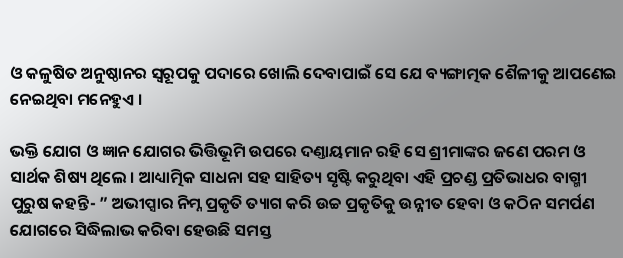ଓ କଳୁଷିତ ଅନୁଷ୍ଠାନର ସ୍ୱରୂପକୁ ପଦାରେ ଖୋଲି ଦେବାପାଇଁ ସେ ଯେ ବ୍ୟଙ୍ଗାତ୍ମକ ଶୈଳୀକୁ ଆପଣେଇ ନେଇଥିବା ମନେହୁଏ ।

ଭକ୍ତି ଯୋଗ ଓ ଜ୍ଞାନ ଯୋଗର ଭିତ୍ତିଭୂମି ଉପରେ ଦଣ୍ତାୟମାନ ରହି ସେ ଶ୍ରୀମାଙ୍କର ଜଣେ ପରମ ଓ ସାର୍ଥକ ଶିଷ୍ୟ ଥିଲେ । ଆଧ୍ୟାତ୍ମିକ ସାଧନା ସହ ସାହିତ୍ୟ ସୃଷ୍ଟି କରୁଥିବା ଏହି ପ୍ରଚଣ୍ଡ ପ୍ରତିଭାଧର ବାଗ୍ମୀ ପୁରୁଷ କହନ୍ତି- ” ଅଭୀପ୍ସାର ନିମ୍ନ ପ୍ରକୃତି ତ୍ୟାଗ କରି ଉଚ୍ଚ ପ୍ରକୃତିକୁ ଉନ୍ନୀତ ହେବା ଓ କଠିନ ସମର୍ପଣ ଯୋଗରେ ସିଦ୍ଧିଲାଭ କରିବା ହେଉଛି ସମସ୍ତ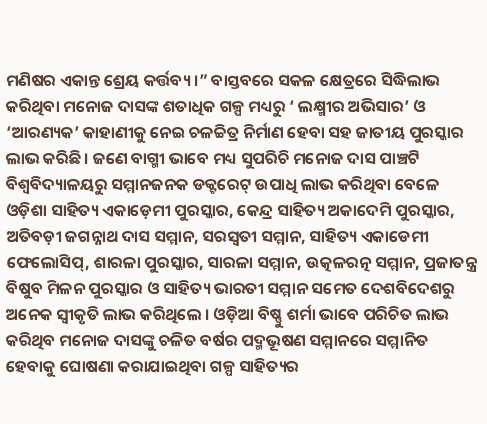ମଣିଷର ଏକାନ୍ତ ଶ୍ରେୟ କର୍ତ୍ତବ୍ୟ ।” ବାସ୍ତବରେ ସକଳ କ୍ଷେତ୍ରରେ ସିଦ୍ଧିଲାଭ କରିଥିବା ମନୋଜ ଦାସଙ୍କ ଶତାଧିକ ଗଳ୍ପ ମଧ୍ୟରୁ ‘ ଲକ୍ଷ୍ମୀର ଅଭିସାର’ ଓ ‘ଆରଣ୍ୟକ’ କାହାଣୀକୁ ନେଇ ଚଳଚ୍ଚିତ୍ର ନିର୍ମାଣ ହେବା ସହ ଜାତୀୟ ପୁରସ୍କାର ଲାଭ କରିଛି । ଜଣେ ବାଗ୍ମୀ ଭାବେ ମଧ୍ୟ ସୁପରିଚି ମନୋଜ ଦାସ ପାଞ୍ଚଟି ବିଶ୍ୱବିଦ୍ୟାଳୟରୁ ସମ୍ମାନଜନକ ଡକ୍ଟରେଟ୍ ଉପାଧି ଲାଭ କରିଥିବା ବେଳେ ଓଡ଼ିଶା ସାହିତ୍ୟ ଏକାଡ଼େମୀ ପୁରସ୍କାର, କେନ୍ଦ୍ର ସାହିତ୍ୟ ଅକାଦେମି ପୁରସ୍କାର, ଅତିବଡ଼ୀ ଜଗନ୍ନାଥ ଦାସ ସମ୍ମାନ, ସରସ୍ୱତୀ ସମ୍ମାନ, ସାହିତ୍ୟ ଏକାଡେମୀ ଫେଲୋସିପ୍, ଶାରଳା ପୁରସ୍କାର, ସାରଳା ସମ୍ମାନ, ଉତ୍କଳରତ୍ନ ସମ୍ମାନ, ପ୍ରଜାତନ୍ତ୍ର ବିଷୁବ ମିଳନ ପୁରସ୍କାର ଓ ସାହିତ୍ୟ ଭାରତୀ ସମ୍ମାନ ସମେତ ଦେଶବିଦେଶରୁ ଅନେକ ସ୍ବୀକୃତି ଲାଭ କରିଥିଲେ । ଓଡ଼ିଆ ବିଷ୍ଣୁ ଶର୍ମା ଭାବେ ପରିଚିତ ଲାଭ କରିଥିବ ମନୋଜ ଦାସଙ୍କୁ ଚଳିତ ବର୍ଷର ପଦ୍ମଭୂଷଣ ସମ୍ମାନରେ ସମ୍ମାନିତ ହେବାକୁ ଘୋଷଣା କରାଯାଇଥିବା ଗଳ୍ପ ସାହିତ୍ୟର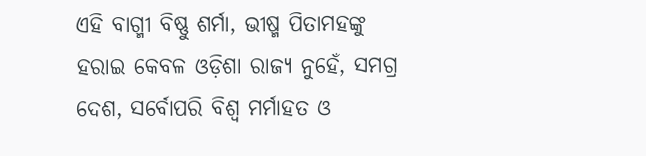ଏହି ବାଗ୍ମୀ ବିଷ୍ଣୁ ଶର୍ମା, ଭୀଷ୍ମ ପିତାମହଙ୍କୁ ହରାଇ କେବଳ ଓଡ଼ିଶା ରାଜ୍ୟ ନୁହେଁ, ସମଗ୍ର ଦେଶ, ସର୍ବୋପରି ବିଶ୍ୱ ମର୍ମାହତ ଓ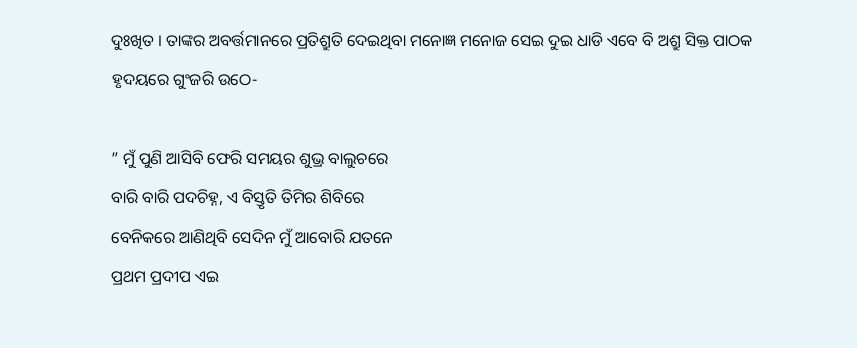ଦୁଃଖିତ । ତାଙ୍କର ଅବର୍ତ୍ତମାନରେ ପ୍ରତିଶ୍ରୁତି ଦେଇଥିବା ମନୋଜ୍ଞ ମନୋଜ ସେଇ ଦୁଇ ଧାଡି ଏବେ ବି ଅଶ୍ରୁ ସିକ୍ତ ପାଠକ ହୃଦୟରେ ଗୁଂଜରି ଉଠେ-

” ମୁଁ ପୁଣି ଆସିବି ଫେରି ସମୟର ଶୁଭ୍ର ବାଲୁଚରେ
ବାରି ବାରି ପଦଚିହ୍ନ, ଏ ବିସ୍ତୃତି ତିମିର ଶିବିରେ
ବେନିକରେ ଆଣିଥିବି ସେଦିନ ମୁଁ ଆବୋରି ଯତନେ
ପ୍ରଥମ ପ୍ରଦୀପ ଏଇ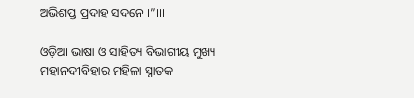ଅଭିଶପ୍ତ ପ୍ରଦାହ ସଦନେ ।”।।।

ଓଡ଼ିଆ ଭାଷା ଓ ସାହିତ୍ୟ ବିଭାଗୀୟ ମୁଖ୍ୟ
ମହାନଦୀବିହାର ମହିଳା ସ୍ନାତକ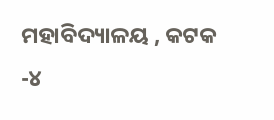ମହାବିଦ୍ୟାଳୟ , କଟକ -୪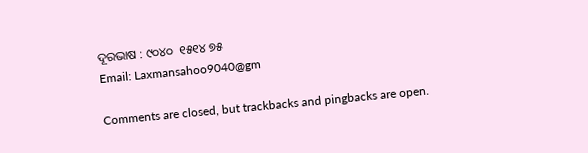ଦୂରଭାଷ : ୯୦୪୦  ୧୫୧୪ ୭୫
Email: Laxmansahoo9040@gm

Comments are closed, but trackbacks and pingbacks are open.